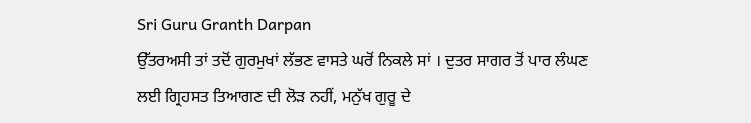Sri Guru Granth Darpan
ਉੱਤਰਅਸੀ ਤਾਂ ਤਦੋਂ ਗੁਰਮੁਖਾਂ ਲੱਭਣ ਵਾਸਤੇ ਘਰੋਂ ਨਿਕਲੇ ਸਾਂ । ਦੁਤਰ ਸਾਗਰ ਤੋਂ ਪਾਰ ਲੰਘਣ
ਲਈ ਗ੍ਰਿਹਸਤ ਤਿਆਗਣ ਦੀ ਲੋੜ ਨਹੀਂ, ਮਨੁੱਖ ਗੁਰੂ ਦੇ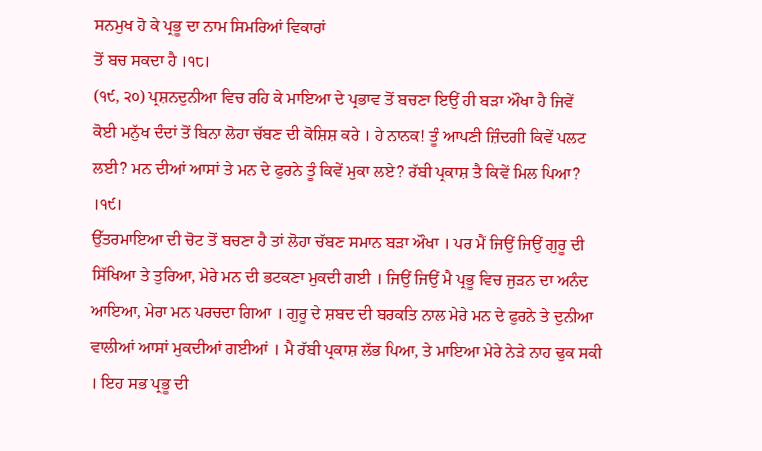ਸਨਮੁਖ ਹੋ ਕੇ ਪ੍ਰਭੂ ਦਾ ਨਾਮ ਸਿਮਰਿਆਂ ਵਿਕਾਰਾਂ
ਤੋਂ ਬਚ ਸਕਦਾ ਹੈ ।੧੮।
(੧੯, ੨੦) ਪ੍ਰਸ਼ਨਦੁਨੀਆ ਵਿਚ ਰਹਿ ਕੇ ਮਾਇਆ ਦੇ ਪ੍ਰਭਾਵ ਤੋਂ ਬਚਣਾ ਇਉਂ ਹੀ ਬੜਾ ਔਖਾ ਹੈ ਜਿਵੇਂ
ਕੋਈ ਮਨੁੱਖ ਦੰਦਾਂ ਤੋਂ ਬਿਨਾ ਲੋਹਾ ਚੱਬਣ ਦੀ ਕੋਸ਼ਿਸ਼ ਕਰੇ । ਹੇ ਨਾਨਕ! ਤੂੰ ਆਪਣੀ ਜ਼ਿੰਦਗੀ ਕਿਵੇਂ ਪਲਟ
ਲਈ? ਮਨ ਦੀਆਂ ਆਸਾਂ ਤੇ ਮਨ ਦੇ ਫੁਰਨੇ ਤੂੰ ਕਿਵੇਂ ਮੁਕਾ ਲਏ? ਰੱਬੀ ਪ੍ਰਕਾਸ਼ ਤੈ ਕਿਵੇਂ ਮਿਲ ਪਿਆ?
।੧੯।
ਉੱਤਰਮਾਇਆ ਦੀ ਚੋਟ ਤੋਂ ਬਚਣਾ ਹੈ ਤਾਂ ਲੋਹਾ ਚੱਬਣ ਸਮਾਨ ਬੜਾ ਔਖਾ । ਪਰ ਮੈਂ ਜਿਉਂ ਜਿਉਂ ਗੁਰੂ ਦੀ
ਸਿੱਖਿਆ ਤੇ ਤੁਰਿਆ, ਮੇਰੇ ਮਨ ਦੀ ਭਟਕਣਾ ਮੁਕਦੀ ਗਈ । ਜਿਉਂ ਜਿਉਂ ਮੈ ਪ੍ਰਭੂ ਵਿਚ ਜੁੜਨ ਦਾ ਅਨੰਦ
ਆਇਆ, ਮੇਰਾ ਮਨ ਪਰਚਦਾ ਗਿਆ । ਗੁਰੂ ਦੇ ਸ਼ਬਦ ਦੀ ਬਰਕਤਿ ਨਾਲ ਮੇਰੇ ਮਨ ਦੇ ਫੁਰਨੇ ਤੇ ਦੁਨੀਆ
ਵਾਲੀਆਂ ਆਸਾਂ ਮੁਕਦੀਆਂ ਗਈਆਂ । ਮੈ ਰੱਬੀ ਪ੍ਰਕਾਸ਼ ਲੱਭ ਪਿਆ, ਤੇ ਮਾਇਆ ਮੇਰੇ ਨੇੜੇ ਨਾਹ ਢੁਕ ਸਕੀ
। ਇਹ ਸਭ ਪ੍ਰਭੂ ਦੀ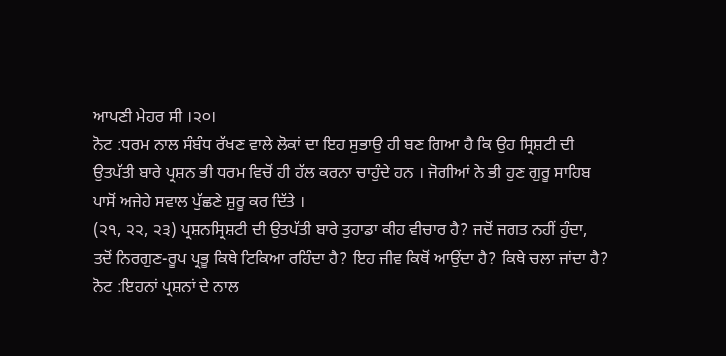ਆਪਣੀ ਮੇਹਰ ਸੀ ।੨੦।
ਨੋਟ :ਧਰਮ ਨਾਲ ਸੰਬੰਧ ਰੱਖਣ ਵਾਲੇ ਲੋਕਾਂ ਦਾ ਇਹ ਸੁਭਾਉ ਹੀ ਬਣ ਗਿਆ ਹੈ ਕਿ ਉਹ ਸ੍ਰਿਸ਼ਟੀ ਦੀ
ਉਤਪੱਤੀ ਬਾਰੇ ਪ੍ਰਸ਼ਨ ਭੀ ਧਰਮ ਵਿਚੋਂ ਹੀ ਹੱਲ ਕਰਨਾ ਚਾਹੁੰਦੇ ਹਨ । ਜੋਗੀਆਂ ਨੇ ਭੀ ਹੁਣ ਗੁਰੂ ਸਾਹਿਬ
ਪਾਸੋਂ ਅਜੇਹੇ ਸਵਾਲ ਪੁੱਛਣੇ ਸ਼ੁਰੂ ਕਰ ਦਿੱਤੇ ।
(੨੧, ੨੨, ੨੩) ਪ੍ਰਸ਼ਨਸ੍ਰਿਸ਼ਟੀ ਦੀ ਉਤਪੱਤੀ ਬਾਰੇ ਤੁਹਾਡਾ ਕੀਹ ਵੀਚਾਰ ਹੈ? ਜਦੋਂ ਜਗਤ ਨਹੀਂ ਹੁੰਦਾ,
ਤਦੋਂ ਨਿਰਗੁਣ-ਰੂਪ ਪ੍ਰਭੂ ਕਿਥੇ ਟਿਕਿਆ ਰਹਿੰਦਾ ਹੈ? ਇਹ ਜੀਵ ਕਿਥੋਂ ਆਉਂਦਾ ਹੈ? ਕਿਥੇ ਚਲਾ ਜਾਂਦਾ ਹੈ?
ਨੋਟ :ਇਹਨਾਂ ਪ੍ਰਸ਼ਨਾਂ ਦੇ ਨਾਲ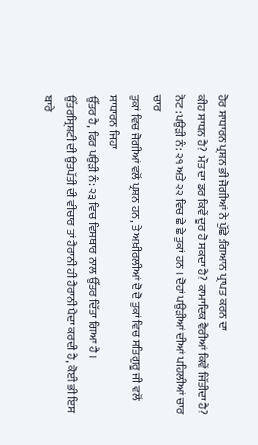ਹੋਰ ਸਾਧਾਰਨ ਪ੍ਰਸ਼ਨ ਭੀ ਜੋਗੀਆਂ ਨੇ ਪੁੱਛੇ :ਗਿਆਨ ਪ੍ਰਾਪਤ ਕਰਨ ਦਾ
ਕੀਹ ਸਾਧਨ ਹੈ? ਮੌਤ ਦਾ ਡਰ ਕਿਵੇਂ ਦੂਰ ਹੋ ਸਕਦਾ ਹੈ? ਕਾਮਾਦਿਕ ਵੈਰੀਆਂ ਕਿਵੇਂ ਜਿੱਤੀਦਾ ਹੈ?
ਨੋਟ :ਪਉੜੀ ਨੰ: ੨੧ ਅਤੇ ੨੨ ਵਿਚ ਛੇ ਛੇ ਤੁਕਾਂ ਹਨ । ਦੋਹਾਂ ਪਉੜੀਆਂ ਦੀਆਂ ਪਹਿਲੀਆਂ ਚਾਰ ਚਾਰ
ਤੁਕਾਂ ਵਿਚ ਜੋਗੀਆਂ ਵਲੋਂ ਪ੍ਰਸ਼ਨ ਹਨ, ਤੇ ਅਖ਼ੀਰਲੀਆਂ ਦੋ ਦੋ ਤੁਕਾਂ ਵਿਚ ਸਤਿਗੁਰੂ ਜੀ ਵਲੋਂ ਸਾਧਾਰਨ ਜਿਹਾ
ਉੱਤਰ ਹੈ, ਫਿਰ ਪਉੜੀ ਨੰ: ੨੩ ਵਿਚ ਵਿਸਥਾਰ ਨਾਲ ਉੱਤਰ ਦਿੱਤਾ ਗਿਆ ਹੈ ।
ਉੱਤਰਸ੍ਰਿਸ਼ਟੀ ਦੀ ਉਤਪੱਤੀ ਦੀ ਵੀਚਾਰ ਤਾਂ ਹੈਰਾਨੀ ਹੀ ਹੈਰਾਨੀ ਪੈਦਾ ਕਰਦੀ ਹੈ, ਕੋਈ ਭੀ ਇਸ ਬਾਰੇ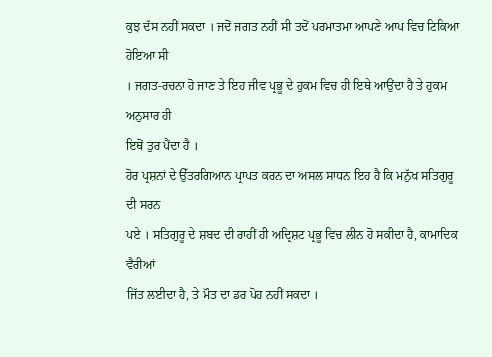ਕੁਝ ਦੱਸ ਨਹੀਂ ਸਕਦਾ । ਜਦੋਂ ਜਗਤ ਨਹੀਂ ਸੀ ਤਦੋਂ ਪਰਮਾਤਮਾ ਆਪਣੇ ਆਪ ਵਿਚ ਟਿਕਿਆ ਹੋਇਆ ਸੀ
। ਜਗਤ-ਰਚਨਾ ਹੋ ਜਾਣ ਤੇ ਇਹ ਜੀਵ ਪ੍ਰਭੂ ਦੇ ਹੁਕਮ ਵਿਚ ਹੀ ਇਥੇ ਆਉਂਦਾ ਹੈ ਤੇ ਹੁਕਮ ਅਨੁਸਾਰ ਹੀ
ਇਥੋਂ ਤੁਰ ਪੈਂਦਾ ਹੈ ।
ਹੋਰ ਪ੍ਰਸ਼ਨਾਂ ਦੇ ਉੱਤਰਗਿਆਨ ਪ੍ਰਾਪਤ ਕਰਨ ਦਾ ਅਸਲ ਸਾਧਨ ਇਹ ਹੈ ਕਿ ਮਨੁੱਖ ਸਤਿਗੁਰੂ ਦੀ ਸਰਨ
ਪਏ । ਸਤਿਗੁਰੂ ਦੇ ਸ਼ਬਦ ਦੀ ਰਾਹੀਂ ਹੀ ਅਦ੍ਰਿਸ਼ਟ ਪ੍ਰਭੂ ਵਿਚ ਲੀਨ ਹੋ ਸਕੀਦਾ ਹੈ, ਕਾਮਾਦਿਕ ਵੈਰੀਆਂ
ਜਿੱਤ ਲਈਦਾ ਹੈ, ਤੇ ਮੌਤ ਦਾ ਡਰ ਪੋਹ ਨਹੀਂ ਸਕਦਾ ।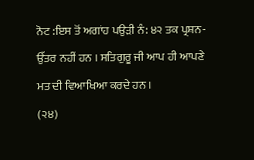ਨੋਟ :ਇਸ ਤੋਂ ਅਗਾਂਹ ਪਉੜੀ ਨੰ: ੪੨ ਤਕ ਪ੍ਰਸ਼ਨ-ਉੱਤਰ ਨਹੀਂ ਹਨ । ਸਤਿਗੁਰੂ ਜੀ ਆਪ ਹੀ ਆਪਣੇ
ਮਤ ਦੀ ਵਿਆਖਿਆ ਕਰਦੇ ਹਨ ।
(੨੪)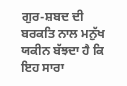ਗੁਰ-ਸ਼ਬਦ ਦੀ ਬਰਕਤਿ ਨਾਲ ਮਨੁੱਖ ਯਕੀਨ ਬੱਝਦਾ ਹੈ ਕਿ ਇਹ ਸਾਰਾ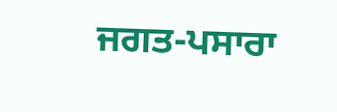ਜਗਤ-ਪਸਾਰਾ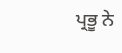ਪ੍ਰਭੂ ਨੇ